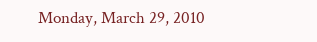Monday, March 29, 2010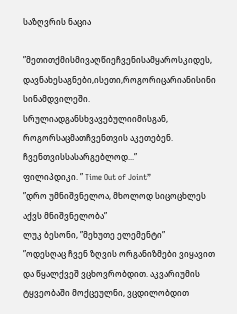საზღვრის ნაცია

”მეთითქმისმივაღწიეჩვენისამყაროსკიდეს, დავნახესაგნები,ისეთი,როგორიცარიანისინი სინამდვილეში. სრულიადგანსხვავებულიიმისგან, როგორსაცმათჩვენთვის აკეთებენ. ჩვენთვისსასარგებლოდ...”
ფილიპდიკი. ” Time Out of Joint”
”დრო უმნიშვნელოა, მხოლოდ სიცოცხლეს აქვს მნიშვნელობა”
ლუკ ბესონი, ”მეხუთე ელემენტი”
”ოდესღაც ჩვენ ზღვის ორგანიზმები ვიყავით და წყალქვეშ ვცხოვრობდით. აკვარიუმის ტყვეობაში მოქცეულნი, ვცდილობდით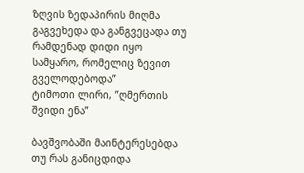ზღვის ზედაპირის მიღმა გაგვეხედა და განგვეცადა თუ რამდენად დიდი იყო სამყარო, რომელიც ზევით გველოდებოდა”
ტიმოთი ლირი, ”ღმერთის შვიდი ენა”

ბავშვობაში მაინტერესებდა თუ რას განიცდიდა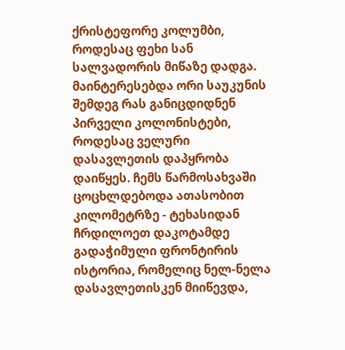ქრისტეფორე კოლუმბი, როდესაც ფეხი სან სალვადორის მიწაზე დადგა. მაინტერესებდა ორი საუკუნის შემდეგ რას განიცდიდნენ პირველი კოლონისტები, როდესაც ველური დასავლეთის დაპყრობა დაიწყეს. ჩემს წარმოსახვაში ცოცხლდებოდა ათასობით კილომეტრზე - ტეხასიდან ჩრდილოეთ დაკოტამდე გადაჭიმული ფრონტირის ისტორია, რომელიც ნელ-ნელა დასავლეთისკენ მიიწევდა,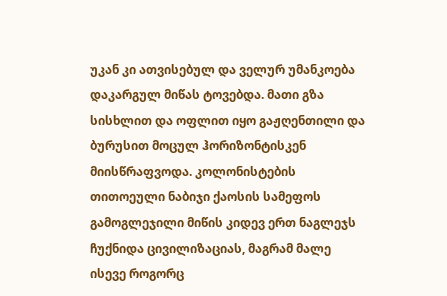უკან კი ათვისებულ და ველურ უმანკოება დაკარგულ მიწას ტოვებდა. მათი გზა სისხლით და ოფლით იყო გაჟღენთილი და ბურუსით მოცულ ჰორიზონტისკენ მიისწრაფვოდა. კოლონისტების თითოეული ნაბიჯი ქაოსის სამეფოს გამოგლეჯილი მიწის კიდევ ერთ ნაგლეჯს ჩუქნიდა ცივილიზაციას, მაგრამ მალე ისევე როგორც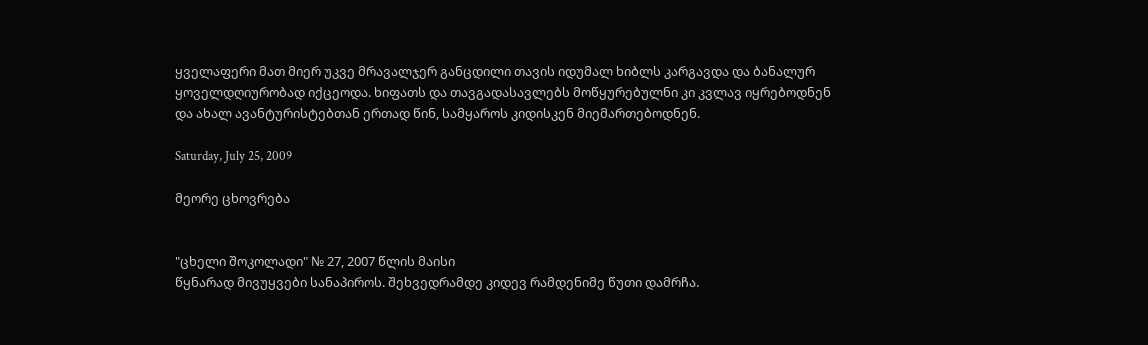ყველაფერი მათ მიერ უკვე მრავალჯერ განცდილი თავის იდუმალ ხიბლს კარგავდა და ბანალურ ყოველდღიურობად იქცეოდა. ხიფათს და თავგადასავლებს მოწყურებულნი კი კვლავ იყრებოდნენ და ახალ ავანტურისტებთან ერთად წინ, სამყაროს კიდისკენ მიემართებოდნენ.

Saturday, July 25, 2009

მეორე ცხოვრება


"ცხელი შოკოლადი" № 27, 2007 წლის მაისი
წყნარად მივუყვები სანაპიროს. შეხვედრამდე კიდევ რამდენიმე წუთი დამრჩა.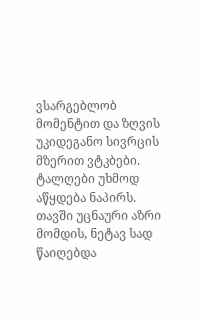ვსარგებლობ მომენტით და ზღვის უკიდეგანო სივრცის მზერით ვტკბები. ტალღები უხმოდ აწყდება ნაპირს. თავში უცნაური აზრი მომდის, ნეტავ სად წაიღებდა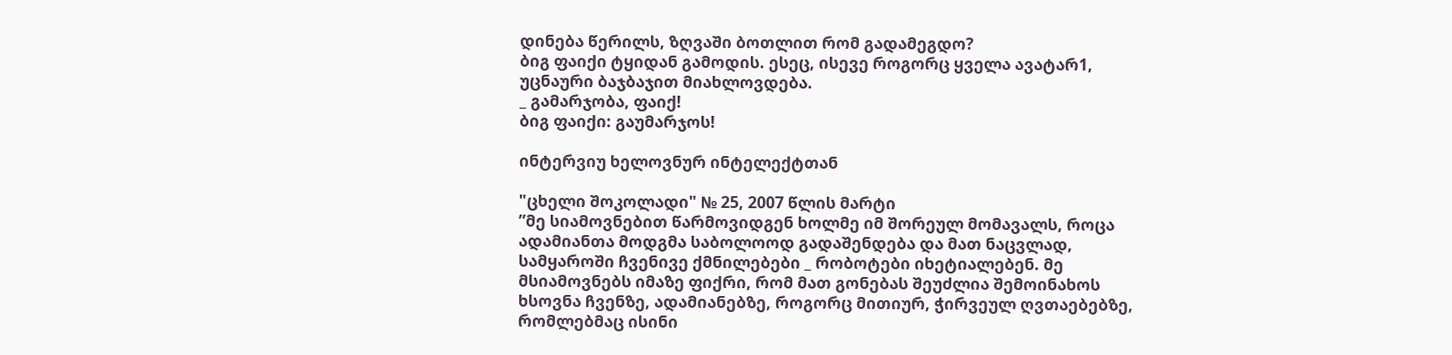დინება წერილს, ზღვაში ბოთლით რომ გადამეგდო?
ბიგ ფაიქი ტყიდან გამოდის. ესეც, ისევე როგორც ყველა ავატარ1, უცნაური ბაჯბაჯით მიახლოვდება.
_ გამარჯობა, ფაიქ!
ბიგ ფაიქი: გაუმარჯოს!

ინტერვიუ ხელოვნურ ინტელექტთან

"ცხელი შოკოლადი" № 25, 2007 წლის მარტი
”მე სიამოვნებით წარმოვიდგენ ხოლმე იმ შორეულ მომავალს, როცა ადამიანთა მოდგმა საბოლოოდ გადაშენდება და მათ ნაცვლად, სამყაროში ჩვენივე ქმნილებები _ რობოტები იხეტიალებენ. მე მსიამოვნებს იმაზე ფიქრი, რომ მათ გონებას შეუძლია შემოინახოს ხსოვნა ჩვენზე, ადამიანებზე, როგორც მითიურ, ჭირვეულ ღვთაებებზე, რომლებმაც ისინი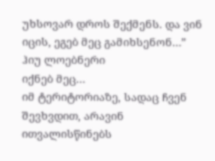უხსოვარ დროს შექმენს. და ვინ იცის, ეგებ მეც გამიხსენონ…”
ჰიუ ლოებნერი
იქნებ მეც…
იმ ტერიტორიაზე, სადაც ჩვენ შევხვდით, არავინ ითვალისწინებს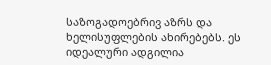საზოგადოებრივ აზრს და ხელისუფლების ახირებებს. ეს იდეალური ადგილია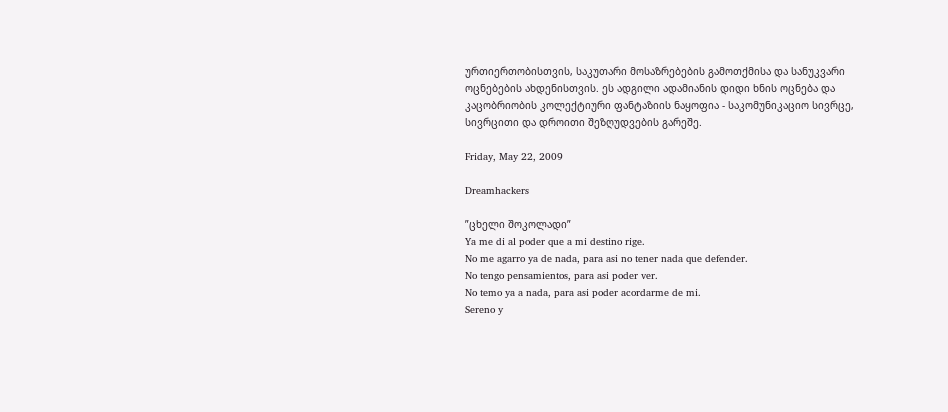ურთიერთობისთვის, საკუთარი მოსაზრებების გამოთქმისა და სანუკვარი ოცნებების ახდენისთვის. ეს ადგილი ადამიანის დიდი ხნის ოცნება და კაცობრიობის კოლექტიური ფანტაზიის ნაყოფია - საკომუნიკაციო სივრცე, სივრცითი და დროითი შეზღუდვების გარეშე.

Friday, May 22, 2009

Dreamhackers

”ცხელი შოკოლადი”
Ya me di al poder que a mi destino rige.
No me agarro ya de nada, para asi no tener nada que defender.
No tengo pensamientos, para asi poder ver.
No temo ya a nada, para asi poder acordarme de mi.
Sereno y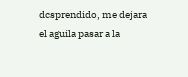dcsprendido, me dejara el aguila pasar a la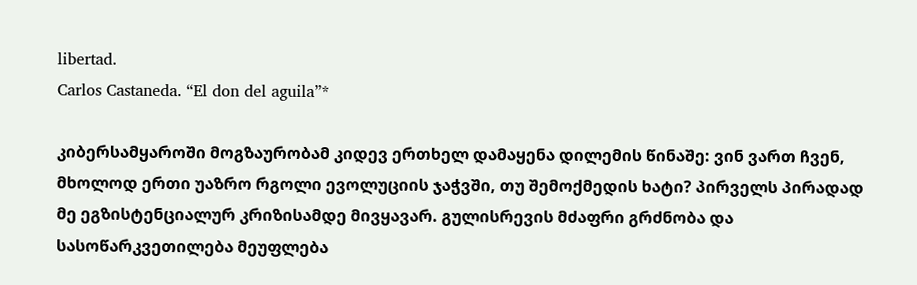libertad.
Carlos Castaneda. “El don del aguila”*

კიბერსამყაროში მოგზაურობამ კიდევ ერთხელ დამაყენა დილემის წინაშე: ვინ ვართ ჩვენ, მხოლოდ ერთი უაზრო რგოლი ევოლუციის ჯაჭვში, თუ შემოქმედის ხატი? პირველს პირადად მე ეგზისტენციალურ კრიზისამდე მივყავარ. გულისრევის მძაფრი გრძნობა და სასოწარკვეთილება მეუფლება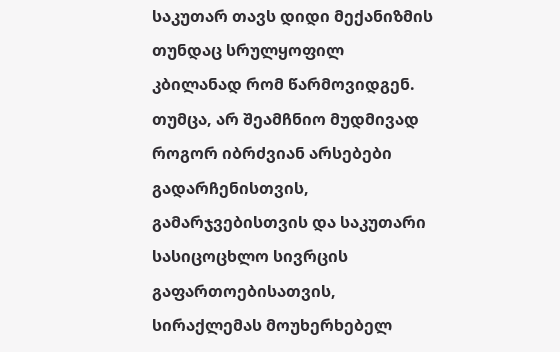საკუთარ თავს დიდი მექანიზმის თუნდაც სრულყოფილ კბილანად რომ წარმოვიდგენ. თუმცა, არ შეამჩნიო მუდმივად როგორ იბრძვიან არსებები გადარჩენისთვის, გამარჯვებისთვის და საკუთარი სასიცოცხლო სივრცის გაფართოებისათვის, სირაქლემას მოუხერხებელ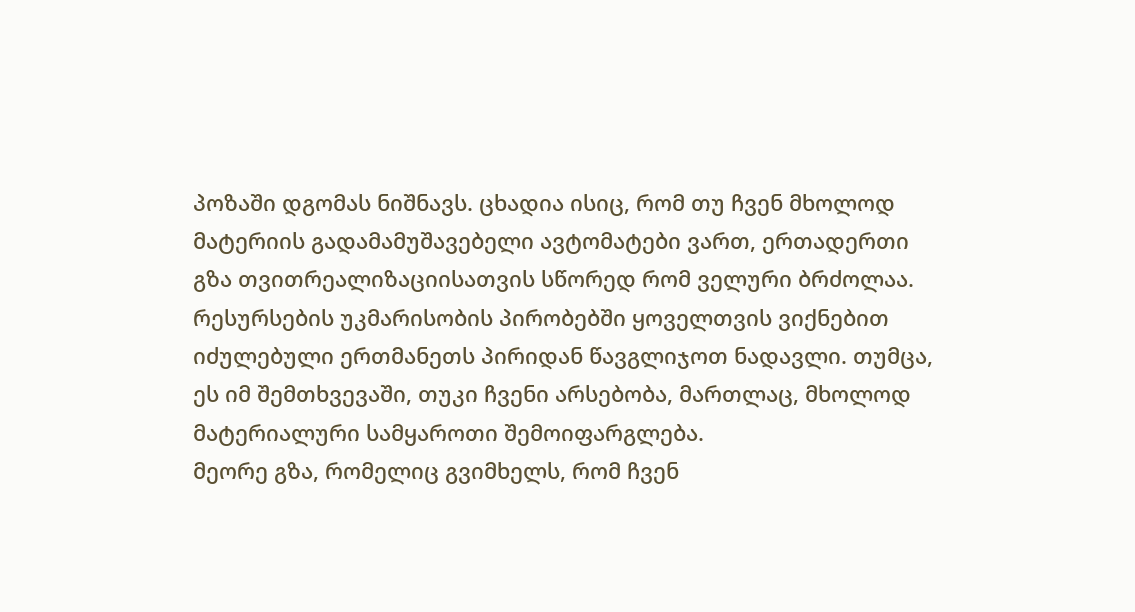პოზაში დგომას ნიშნავს. ცხადია ისიც, რომ თუ ჩვენ მხოლოდ მატერიის გადამამუშავებელი ავტომატები ვართ, ერთადერთი გზა თვითრეალიზაციისათვის სწორედ რომ ველური ბრძოლაა. რესურსების უკმარისობის პირობებში ყოველთვის ვიქნებით იძულებული ერთმანეთს პირიდან წავგლიჯოთ ნადავლი. თუმცა, ეს იმ შემთხვევაში, თუკი ჩვენი არსებობა, მართლაც, მხოლოდ მატერიალური სამყაროთი შემოიფარგლება.
მეორე გზა, რომელიც გვიმხელს, რომ ჩვენ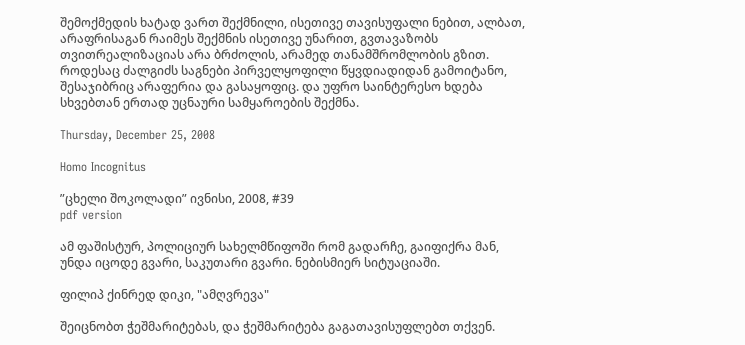შემოქმედის ხატად ვართ შექმნილი, ისეთივე თავისუფალი ნებით, ალბათ, არაფრისაგან რაიმეს შექმნის ისეთივე უნარით, გვთავაზობს თვითრეალიზაციას არა ბრძოლის, არამედ თანამშრომლობის გზით. როდესაც ძალგიძს საგნები პირველყოფილი წყვდიადიდან გამოიტანო, შესაჯიბრიც არაფერია და გასაყოფიც. და უფრო საინტერესო ხდება სხვებთან ერთად უცნაური სამყაროების შექმნა.

Thursday, December 25, 2008

Homo Incognitus

”ცხელი შოკოლადი” ივნისი, 2008, #39
pdf version

ამ ფაშისტურ, პოლიციურ სახელმწიფოში რომ გადარჩე, გაიფიქრა მან, უნდა იცოდე გვარი, საკუთარი გვარი. ნებისმიერ სიტუაციაში.

ფილიპ ქინრედ დიკი, "ამღვრევა"

შეიცნობთ ჭეშმარიტებას, და ჭეშმარიტება გაგათავისუფლებთ თქვენ.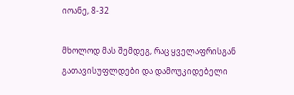იოანე, 8-32

მხოლოდ მას შემდეგ, რაც ყველაფრისგან გათავისუფლდები და დამოუკიდებელი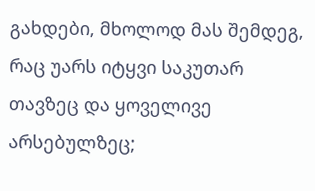გახდები, მხოლოდ მას შემდეგ, რაც უარს იტყვი საკუთარ თავზეც და ყოველივე არსებულზეც;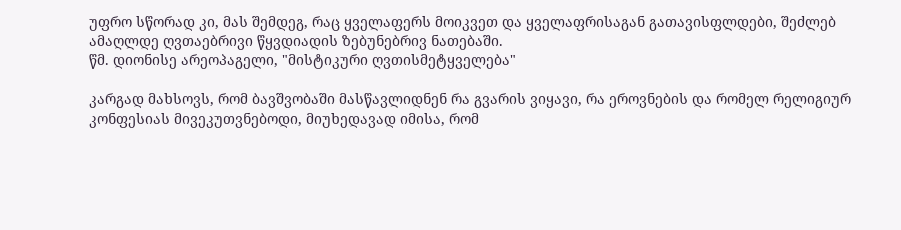უფრო სწორად კი, მას შემდეგ, რაც ყველაფერს მოიკვეთ და ყველაფრისაგან გათავისფლდები, შეძლებ ამაღლდე ღვთაებრივი წყვდიადის ზებუნებრივ ნათებაში.
წმ. დიონისე არეოპაგელი, "მისტიკური ღვთისმეტყველება"

კარგად მახსოვს, რომ ბავშვობაში მასწავლიდნენ რა გვარის ვიყავი, რა ეროვნების და რომელ რელიგიურ კონფესიას მივეკუთვნებოდი, მიუხედავად იმისა, რომ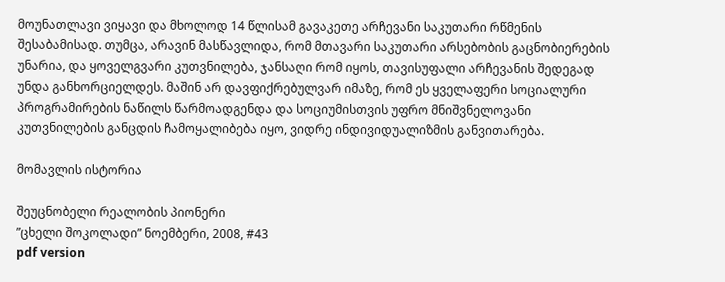მოუნათლავი ვიყავი და მხოლოდ 14 წლისამ გავაკეთე არჩევანი საკუთარი რწმენის შესაბამისად. თუმცა, არავინ მასწავლიდა, რომ მთავარი საკუთარი არსებობის გაცნობიერების უნარია, და ყოველგვარი კუთვნილება, ჯანსაღი რომ იყოს, თავისუფალი არჩევანის შედეგად უნდა განხორციელდეს. მაშინ არ დავფიქრებულვარ იმაზე, რომ ეს ყველაფერი სოციალური პროგრამირების ნაწილს წარმოადგენდა და სოციუმისთვის უფრო მნიშვნელოვანი კუთვნილების განცდის ჩამოყალიბება იყო, ვიდრე ინდივიდუალიზმის განვითარება.

მომავლის ისტორია

შეუცნობელი რეალობის პიონერი
”ცხელი შოკოლადი” ნოემბერი, 2008, #43
pdf version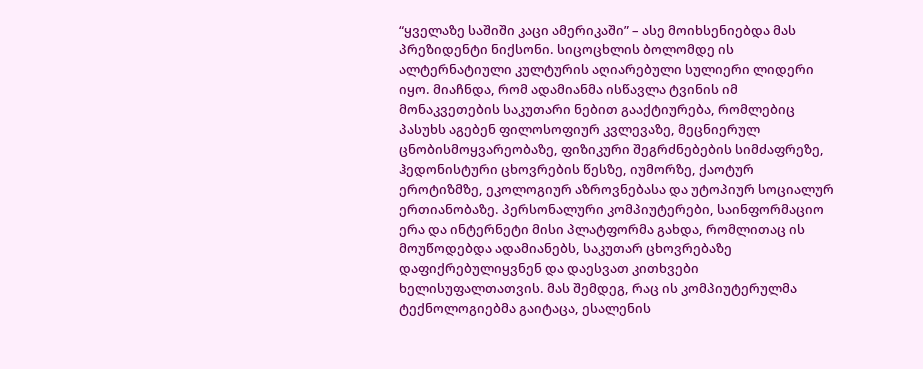“ყველაზე საშიში კაცი ამერიკაში” – ასე მოიხსენიებდა მას პრეზიდენტი ნიქსონი. სიცოცხლის ბოლომდე ის ალტერნატიული კულტურის აღიარებული სულიერი ლიდერი იყო. მიაჩნდა, რომ ადამიანმა ისწავლა ტვინის იმ მონაკვეთების საკუთარი ნებით გააქტიურება, რომლებიც პასუხს აგებენ ფილოსოფიურ კვლევაზე, მეცნიერულ ცნობისმოყვარეობაზე, ფიზიკური შეგრძნებების სიმძაფრეზე, ჰედონისტური ცხოვრების წესზე, იუმორზე, ქაოტურ ეროტიზმზე, ეკოლოგიურ აზროვნებასა და უტოპიურ სოციალურ ერთიანობაზე. პერსონალური კომპიუტერები, საინფორმაციო ერა და ინტერნეტი მისი პლატფორმა გახდა, რომლითაც ის მოუწოდებდა ადამიანებს, საკუთარ ცხოვრებაზე დაფიქრებულიყვნენ და დაესვათ კითხვები ხელისუფალთათვის. მას შემდეგ, რაც ის კომპიუტერულმა ტექნოლოგიებმა გაიტაცა, ესალენის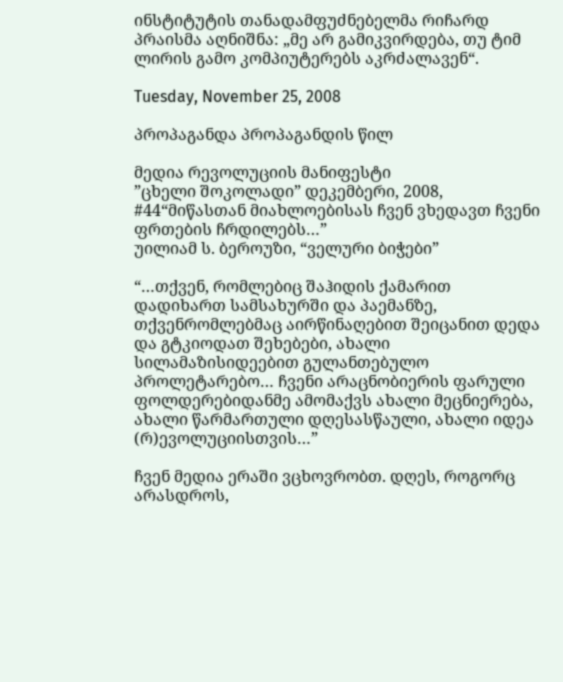ინსტიტუტის თანადამფუძნებელმა რიჩარდ პრაისმა აღნიშნა: „მე არ გამიკვირდება, თუ ტიმ ლირის გამო კომპიუტერებს აკრძალავენ“.

Tuesday, November 25, 2008

პროპაგანდა პროპაგანდის წილ

მედია რევოლუციის მანიფესტი
”ცხელი შოკოლადი” დეკემბერი, 2008, #44“მიწასთან მიახლოებისას ჩვენ ვხედავთ ჩვენი ფრთების ჩრდილებს…”
უილიამ ს. ბეროუზი, “ველური ბიჭები”

“…თქვენ, რომლებიც შაჰიდის ქამარით დადიხართ სამსახურში და პაემანზე, თქვენრომლებმაც აირწინაღებით შეიცანით დედა და გტკიოდათ შეხებები, ახალი სილამაზისიდეებით გულანთებულო პროლეტარებო… ჩვენი არაცნობიერის ფარული ფოლდერებიდანმე ამომაქვს ახალი მეცნიერება, ახალი წარმართული დღესასწაული, ახალი იდეა (რ)ევოლუციისთვის…”

ჩვენ მედია ერაში ვცხოვრობთ. დღეს, როგორც არასდროს,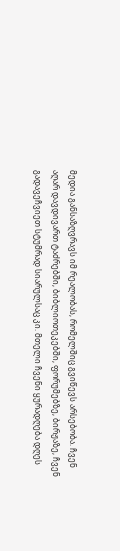მედია განსაზღვრავს იმ რეალობას, რომელშიც გვიწევს არსებობა. ჩვენ აღარ დავდივართ ტაძრებში, ბიბლიოთეკებში, ფორუმებზე, ბირჟაზე, ჩვენ გადავეჩვიეთ სტუმრად სიარულსაც კი. მთელი ჩვენი ყურადღება დღეს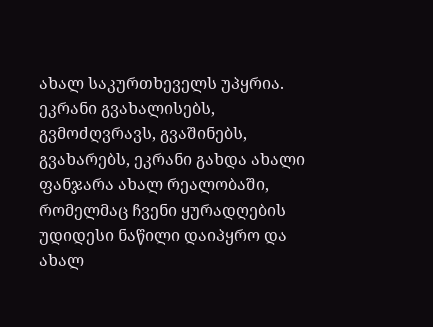ახალ საკურთხეველს უპყრია. ეკრანი გვახალისებს, გვმოძღვრავს, გვაშინებს, გვახარებს, ეკრანი გახდა ახალი ფანჯარა ახალ რეალობაში, რომელმაც ჩვენი ყურადღების უდიდესი ნაწილი დაიპყრო და ახალ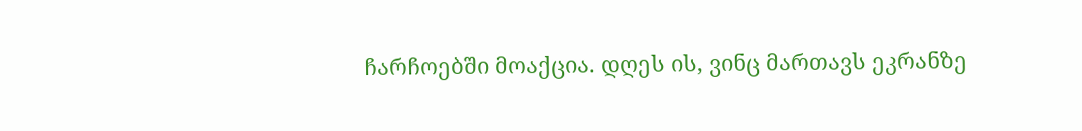ჩარჩოებში მოაქცია. დღეს ის, ვინც მართავს ეკრანზე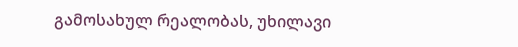გამოსახულ რეალობას, უხილავი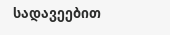სადავეებით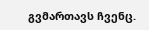გვმართავს ჩვენც.